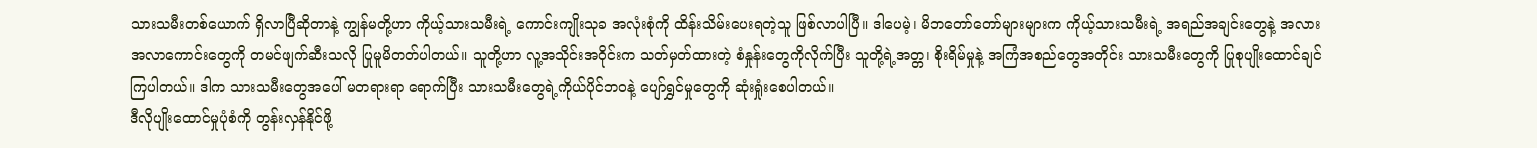သားသမီးတစ်ယောက် ရှိလာပြီဆိုတာနဲ့ ကျွန်မတို့ဟာ ကိုယ့်သားသမီးရဲ့ ကောင်းကျိုးသုခ အလုံးစုံကို ထိန်းသိမ်းပေးရတဲ့သူ ဖြစ်လာပါပြီ။ ဒါပေမဲ့၊ မိဘတော်တော်များများက ကိုယ့်သားသမီးရဲ့ အရည်အချင်းတွေနဲ့ အလားအလာကောင်းတွေကို တမင်ဖျက်ဆီးသလို ပြုမူမိတတ်ပါတယ်။ သူတို့ဟာ လူ့အသိုင်းအဝိုင်းက သတ်မှတ်ထားတဲ့ စံနှုန်းတွေကိုလိုက်ပြီး သူတို့ရဲ့အတ္တ၊ စိုးရိမ်မှုနဲ့ အကြံအစည်တွေအတိုင်း သားသမီးတွေကို ပြုစုပျိုးထောင်ချင်ကြပါတယ်။ ဒါက သားသမီးတွေအပေါ် မတရားရာ ရောက်ပြီး သားသမီးတွေရဲ့ကိုယ်ပိုင်ဘဝနဲ့ ပျော်ရွှင်မှုတွေကို ဆုံးရှုံးစေပါတယ်။
ဒီလိုပျိုးထောင်မှုပုံစံကို တွန်းလှန်နိုင်ဖို့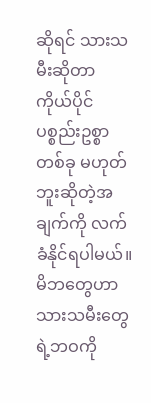ဆိုရင် သားသမီးဆိုတာ ကိုယ်ပိုင်ပစ္စည်းဥစ္စာတစ်ခု မဟုတ်ဘူးဆိုတဲ့အချက်ကို လက်ခံနိုင်ရပါမယ်။ မိဘတွေဟာ သားသမီးတွေရဲ့ဘဝကို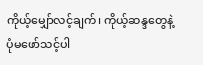ကိုယ့်မျှော်လင့်ချက်၊ ကိုယ့်ဆန္ဒတွေနဲ့ ပုံမဖော်သင့်ပါ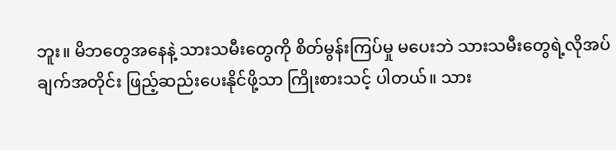ဘူး။ မိဘတွေအနေနဲ့ သားသမီးတွေကို စိတ်မွန်းကြပ်မှု မပေးဘဲ သားသမီးတွေရဲ့လိုအပ်ချက်အတိုင်း ဖြည့်ဆည်းပေးနိုင်ဖို့သာ ကြိုးစားသင့် ပါတယ်။ သား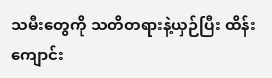သမီးတွေကို သတိတရားနဲ့ယှဉ်ပြီး ထိန်းကျောင်း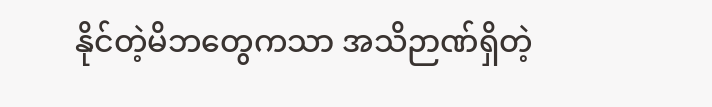နိုင်တဲ့မိဘတွေကသာ အသိဉာဏ်ရှိတဲ့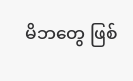မိဘတွေ ဖြစ်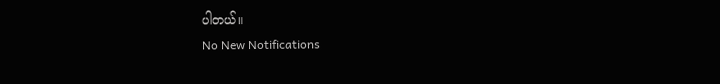ပါတယ်။
No New Notifications